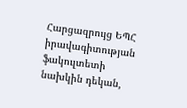Հարցազրույց ԵՊՀ իրավագիտության ֆակուլտետի նախկին դեկան,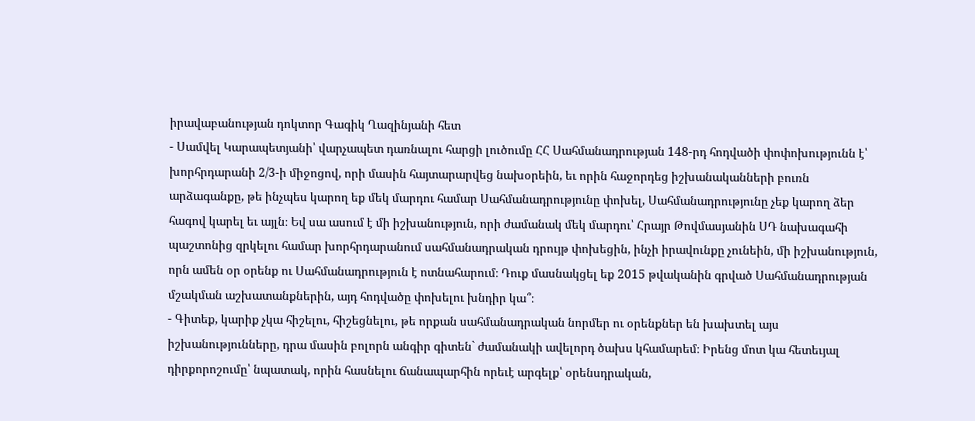իրավաբանության դոկտոր Գագիկ Ղազինյանի հետ
- Սամվել Կարապետյանի՝ վարչապետ դառնալու հարցի լուծումը ՀՀ Սահմանադրության 148-րդ հոդվածի փոփոխությունն է՝ խորհրդարանի 2/3-ի միջոցով, որի մասին հայտարարվեց նախօրեին, եւ որին հաջորդեց իշխանականների բուռն արձագանքը, թե ինչպես կարող եք մեկ մարդու համար Սահմանադրությունը փոխել, Սահմանադրությունը չեք կարող ձեր հագով կարել եւ այլն։ Եվ սա ասում է մի իշխանություն, որի ժամանակ մեկ մարդու՝ Հրայր Թովմասյանին ՍԴ նախագահի պաշտոնից զրկելու համար խորհրդարանում սահմանադրական դրույթ փոխեցին, ինչի իրավունքը չունեին, մի իշխանություն, որն ամեն օր օրենք ու Սահմանադրություն է ոտնահարում։ Դուք մասնակցել եք 2015 թվականին գրված Սահմանադրության մշակման աշխատանքներին, այդ հոդվածը փոխելու խնդիր կա՞։
- Գիտեք, կարիք չկա հիշելու, հիշեցնելու, թե որքան սահմանադրական նորմեր ու օրենքներ են խախտել այս իշխանությունները, դրա մասին բոլորն անգիր գիտեն` ժամանակի ավելորդ ծախս կհամարեմ։ Իրենց մոտ կա հետեւյալ դիրքորոշումը՝ նպատակ, որին հասնելու ճանապարհին որեւէ արգելք՝ օրենսդրական,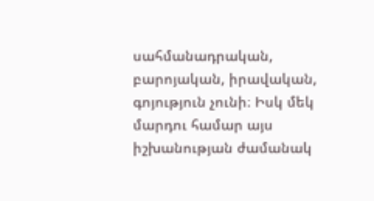սահմանադրական, բարոյական, իրավական, գոյություն չունի։ Իսկ մեկ մարդու համար այս իշխանության ժամանակ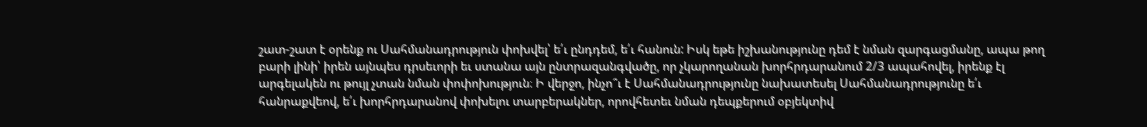շատ-շատ է օրենք ու Սահմանադրություն փոխվել՝ ե՛ւ ընդդեմ, ե՛ւ հանուն: Իսկ եթե իշխանությունը դեմ է նման զարգացմանը, ապա թող բարի լինի՝ իրեն այնպես դրսեւորի եւ ստանա այն ընտրազանգվածը, որ չկարողանան խորհրդարանում 2/3 ապահովել, իրենք էլ արգելակեն ու թույլ չտան նման փոփոխություն։ Ի վերջո, ինչո՞ւ է Սահմանադրությունը նախատեսել Սահմանադրությունը ե՛ւ հանրաքվեով, ե՛ւ խորհրդարանով փոխելու տարբերակներ, որովհետեւ նման դեպքերում օբյեկտիվ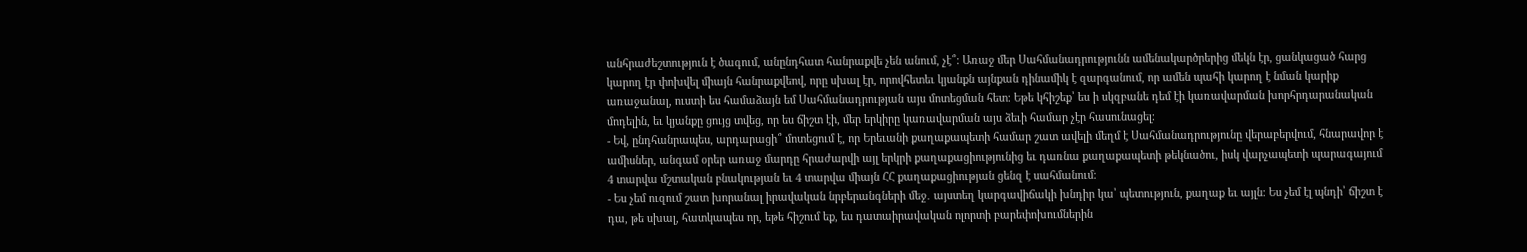անհրաժեշտություն է ծագում, անընդհատ հանրաքվե չեն անում, չէ՞։ Առաջ մեր Սահմանադրությունն ամենակարծրերից մեկն էր, ցանկացած հարց կարող էր փոխվել միայն հանրաքվեով, որը սխալ էր, որովհետեւ կյանքն այնքան դինամիկ է զարգանում, որ ամեն պահի կարող է նման կարիք առաջանալ, ուստի ես համաձայն եմ Սահմանադրության այս մոտեցման հետ։ Եթե կհիշեք՝ ես ի սկզբանե դեմ էի կառավարման խորհրդարանական մոդելին, եւ կյանքը ցույց տվեց, որ ես ճիշտ էի, մեր երկիրը կառավարման այս ձեւի համար չէր հասունացել։
- Եվ, ընդհանրապես, արդարացի՞ մոտեցում է, որ Երեւանի քաղաքապետի համար շատ ավելի մեղմ է Սահմանադրությունը վերաբերվում, հնարավոր է ամիսներ, անգամ օրեր առաջ մարդը հրաժարվի այլ երկրի քաղաքացիությունից եւ դառնա քաղաքապետի թեկնածու, իսկ վարչապետի պարագայում 4 տարվա մշտական բնակության եւ 4 տարվա միայն ՀՀ քաղաքացիության ցենզ է սահմանում։
- Ես չեմ ուզում շատ խորանալ իրավական նրբերանգների մեջ․ այստեղ կարգավիճակի խնդիր կա՝ պետություն, քաղաք եւ այլն։ Ես չեմ էլ պնդի՝ ճիշտ է դա, թե սխալ, հատկապես որ, եթե հիշում եք, ես դատաիրավական ոլորտի բարեփոխումներին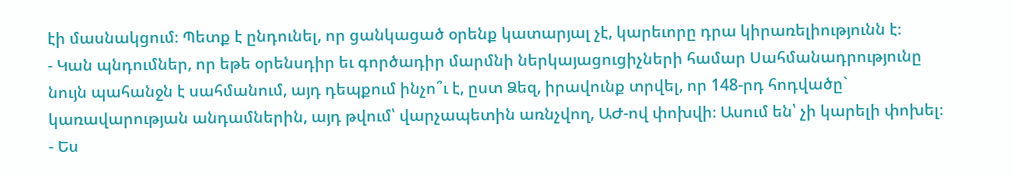էի մասնակցում։ Պետք է ընդունել, որ ցանկացած օրենք կատարյալ չէ, կարեւորը դրա կիրառելիությունն է։
- Կան պնդումներ, որ եթե օրենսդիր եւ գործադիր մարմնի ներկայացուցիչների համար Սահմանադրությունը նույն պահանջն է սահմանում, այդ դեպքում ինչո՞ւ է, ըստ Ձեզ, իրավունք տրվել, որ 148-րդ հոդվածը` կառավարության անդամներին, այդ թվում՝ վարչապետին առնչվող, ԱԺ-ով փոխվի։ Ասում են՝ չի կարելի փոխել։
- Ես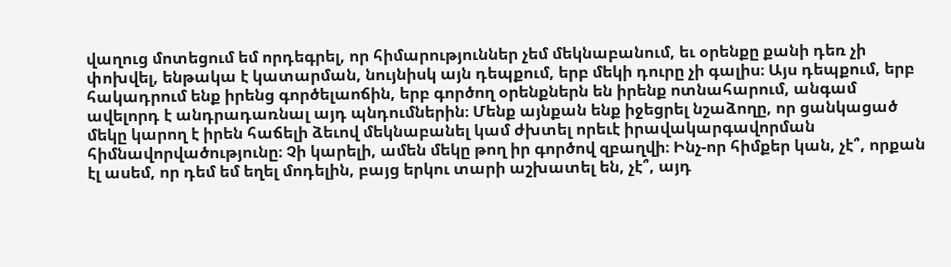վաղուց մոտեցում եմ որդեգրել, որ հիմարություններ չեմ մեկնաբանում, եւ օրենքը քանի դեռ չի փոխվել, ենթակա է կատարման, նույնիսկ այն դեպքում, երբ մեկի դուրը չի գալիս։ Այս դեպքում, երբ հակադրում ենք իրենց գործելաոճին, երբ գործող օրենքներն են իրենք ոտնահարում, անգամ ավելորդ է անդրադառնալ այդ պնդումներին։ Մենք այնքան ենք իջեցրել նշաձողը, որ ցանկացած մեկը կարող է իրեն հաճելի ձեւով մեկնաբանել կամ ժխտել որեւէ իրավակարգավորման հիմնավորվածությունը։ Չի կարելի, ամեն մեկը թող իր գործով զբաղվի։ Ինչ-որ հիմքեր կան, չէ՞, որքան էլ ասեմ, որ դեմ եմ եղել մոդելին, բայց երկու տարի աշխատել են, չէ՞, այդ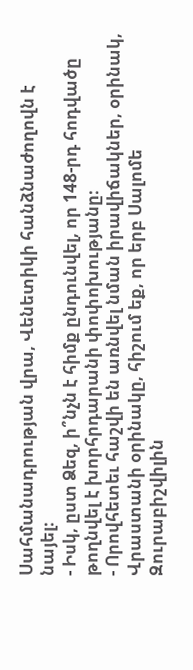Սահմանադրության վրա, Վենետիկի հանձնաժողովն է նայել։
- Իսկ, ըստ Ձեզ, ի՞նչն է հիմք ընդունվել, որ 148-րդ հոդվածը թողնվել է խորհրդարանի փոփոխությանը։
- Որովհետեւ հաշվի են առնվել նման իրավիճակներ, օրինակ, Վրաստանի օրինակը, հիշում եք, որ երբ Սալոմե Զուրաբիշվիլին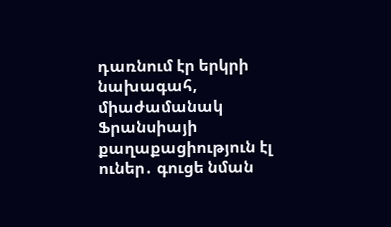դառնում էր երկրի նախագահ, միաժամանակ Ֆրանսիայի քաղաքացիություն էլ ուներ․ գուցե նման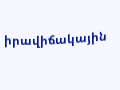իրավիճակային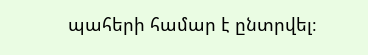պահերի համար է ընտրվել։